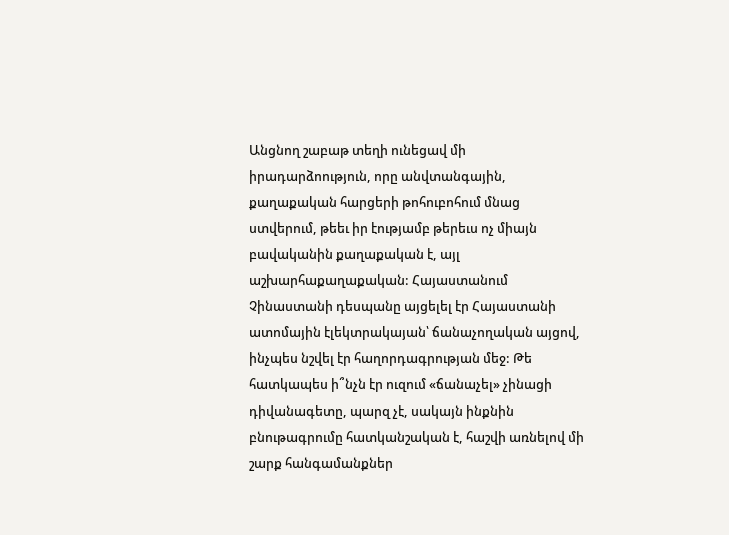Անցնող շաբաթ տեղի ունեցավ մի իրադարձոություն, որը անվտանգային, քաղաքական հարցերի թոհուբոհում մնաց ստվերում, թեեւ իր էությամբ թերեւս ոչ միայն բավականին քաղաքական է, այլ աշխարհաքաղաքական: Հայաստանում Չինաստանի դեսպանը այցելել էր Հայաստանի ատոմային էլեկտրակայան՝ ճանաչողական այցով, ինչպես նշվել էր հաղորդագրության մեջ: Թե հատկապես ի՞նչն էր ուզում «ճանաչել» չինացի դիվանագետը, պարզ չէ, սակայն ինքնին բնութագրումը հատկանշական է, հաշվի առնելով մի շարք հանգամանքներ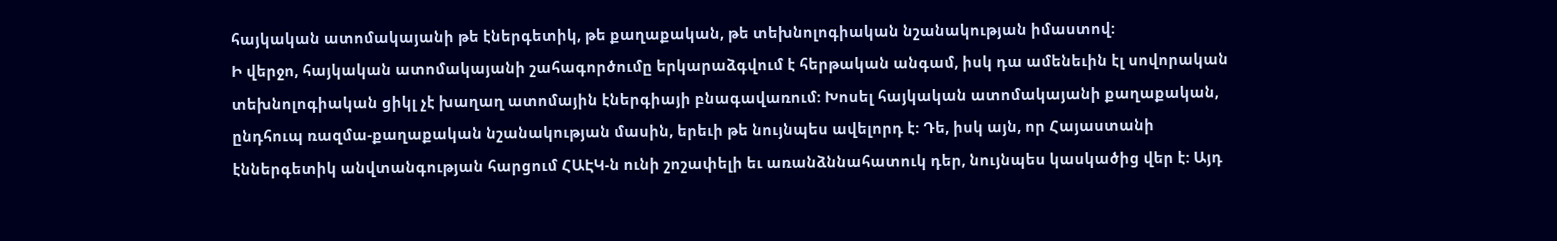հայկական ատոմակայանի թե էներգետիկ, թե քաղաքական, թե տեխնոլոգիական նշանակության իմաստով:
Ի վերջո, հայկական ատոմակայանի շահագործումը երկարաձգվում է հերթական անգամ, իսկ դա ամենեւին էլ սովորական տեխնոլոգիական ցիկլ չէ խաղաղ ատոմային էներգիայի բնագավառում: Խոսել հայկական ատոմակայանի քաղաքական, ընդհուպ ռազմա-քաղաքական նշանակության մասին, երեւի թե նույնպես ավելորդ է: Դե, իսկ այն, որ Հայաստանի էններգետիկ անվտանգության հարցում ՀԱԷԿ-ն ունի շոշափելի եւ առանձննահատուկ դեր, նույնպես կասկածից վեր է: Այդ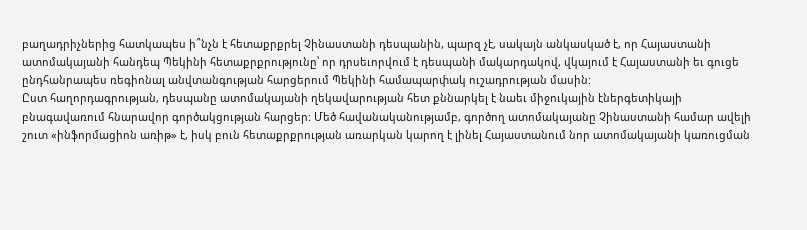բաղադրիչներից հատկապես ի՞նչն է հետաքրքրել Չինաստանի դեսպանին, պարզ չէ, սակայն անկասկած է, որ Հայաստանի ատոմակայանի հանդեպ Պեկինի հետաքրքրությունը՝ որ դրսեւորվում է դեսպանի մակարդակով, վկայում է Հայաստանի եւ գուցե ընդհանրապես ռեգիոնալ անվտանգության հարցերում Պեկինի համապարփակ ուշադրության մասին:
Ըստ հաղորդագրության, դեսպանը ատոմակայանի ղեկավարության հետ քննարկել է նաեւ միջուկային էներգետիկայի բնագավառում հնարավոր գործակցության հարցեր: Մեծ հավանականությամբ, գործող ատոմակայանը Չինաստանի համար ավելի շուտ «ինֆորմացիոն առիթ» է, իսկ բուն հետաքրքրության առարկան կարող է լինել Հայաստանում նոր ատոմակայանի կառուցման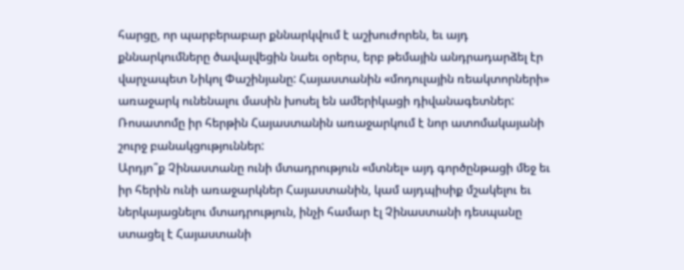հարցը, որ պարբերաբար քննարկվում է աշխուժորեն, եւ այդ քննարկումները ծավալվեցին նաեւ օրերս, երբ թեմային անդրադարձել էր վարչապետ Նիկոլ Փաշինյանը: Հայաստանին «մոդուլային ռեակտորների» առաջարկ ունենալու մասին խոսել են ամերիկացի դիվանագետներ: Ռոսատոմը իր հերթին Հայաստանին առաջարկում է նոր ատոմակայանի շուրջ բանակցություններ:
Արդյո՞ք Չինաստանը ունի մտադրություն «մտնել» այդ գործընթացի մեջ եւ իր հերին ունի առաջարկներ Հայաստանին, կամ այդպիսիք մշակելու եւ ներկայացնելու մտադրություն, ինչի համար էլ Չինաստանի դեսպանը ստացել է Հայաստանի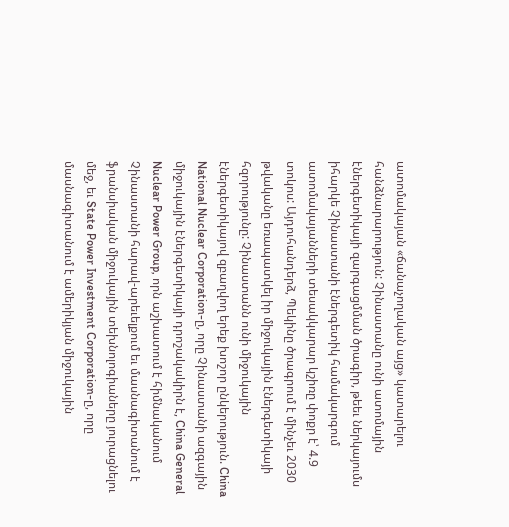ատոմակայան «ճանաչողական այց» կատարելու հանձնարարություն: Չինաստանը ունի ատոմային էներգետիկայի զարգացմման ծրագիր, թեեւ ներկայումս իհարկե Չինաստանի էներգետիկ համակարգում ատոմակայանների տեսակկարար կշիռը փոքր է՝ 4.9 տոկոս: Այդուհանդերձ, Պեկինը ծրագրում է մինչեւ 2030 թվականը եռապատկել իր միջուկային էներգետիկայի հզորությունը: Չինաստանն ունի միջուկային էներգետիկայով զբաղվող երեք խոշոր ընկերություն. China National Nuclear Corporation-ը, որը Չինաստանի ազգային միջուկային էներգետիկայի դրոշակակիրն է, China General Nuclear Power Group, որն աշխատում է հիմնականում Չինաստանի հարավ-արեւելքում եւ մասնագիտանում է ֆրանսիական միջուկային տեխնոլոգիաները յուրացնելու մեջ, եւ State Power Investment Corporation-ը, որը մասնագիտանում է ամերիկյան միջուկային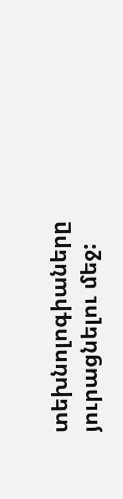տեխնոլոգիաները յուրացնելու մեջ: